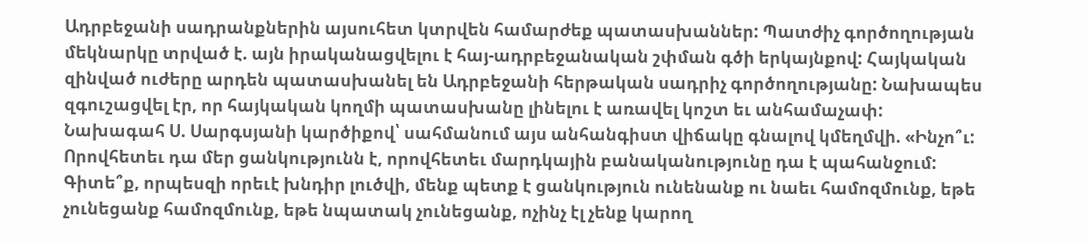Ադրբեջանի սադրանքներին այսուհետ կտրվեն համարժեք պատասխաններ: Պատժիչ գործողության մեկնարկը տրված է. այն իրականացվելու է հայ-ադրբեջանական շփման գծի երկայնքով: Հայկական զինված ուժերը արդեն պատասխանել են Ադրբեջանի հերթական սադրիչ գործողությանը: Նախապես զգուշացվել էր, որ հայկական կողմի պատասխանը լինելու է առավել կոշտ եւ անհամաչափ:
Նախագահ Ս. Սարգսյանի կարծիքով՝ սահմանում այս անհանգիստ վիճակը գնալով կմեղմվի. «Ինչո՞ւ: Որովհետեւ դա մեր ցանկությունն է, որովհետեւ մարդկային բանականությունը դա է պահանջում: Գիտե՞ք, որպեսզի որեւէ խնդիր լուծվի, մենք պետք է ցանկություն ունենանք ու նաեւ համոզմունք, եթե չունեցանք համոզմունք, եթե նպատակ չունեցանք, ոչինչ էլ չենք կարող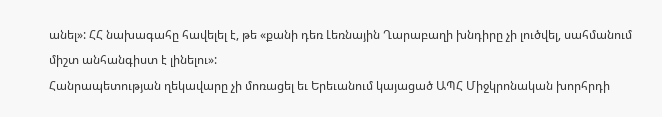անել»: ՀՀ նախագահը հավելել է, թե «քանի դեռ Լեռնային Ղարաբաղի խնդիրը չի լուծվել, սահմանում միշտ անհանգիստ է լինելու»:
Հանրապետության ղեկավարը չի մոռացել եւ Երեւանում կայացած ԱՊՀ Միջկրոնական խորհրդի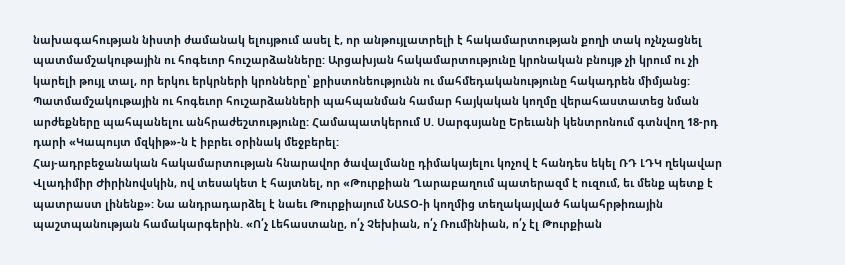նախագահության նիստի ժամանակ ելույթում ասել է, որ անթույլատրելի է հակամարտության քողի տակ ոչնչացնել պատմամշակութային ու հոգեւոր հուշարձանները: Արցախյան հակամարտությունը կրոնական բնույթ չի կրում ու չի կարելի թույլ տալ, որ երկու երկրների կրոնները՝ քրիստոնեությունն ու մահմեդականությունը հակադրեն միմյանց: Պատմամշակութային ու հոգեւոր հուշարձանների պահպանման համար հայկական կողմը վերահաստատեց նման արժեքները պահպանելու անհրաժեշտությունը: Համապատկերում Ս. Սարգսյանը Երեւանի կենտրոնում գտնվող 18-րդ դարի «Կապույտ մզկիթ»-ն է իբրեւ օրինակ մեջբերել:
Հայ-ադրբեջանական հակամարտության հնարավոր ծավալմանը դիմակայելու կոչով է հանդես եկել ՌԴ ԼԴԿ ղեկավար Վլադիմիր Ժիրինովսկին, ով տեսակետ է հայտնել, որ «Թուրքիան Ղարաբաղում պատերազմ է ուզում, եւ մենք պետք է պատրաստ լինենք»: Նա անդրադարձել է նաեւ Թուրքիայում ՆԱՏՕ-ի կողմից տեղակայված հակահրթիռային պաշտպանության համակարգերին. «Ո՛չ Լեհաստանը, ո՛չ Չեխիան, ո՛չ Ռումինիան, ո՛չ էլ Թուրքիան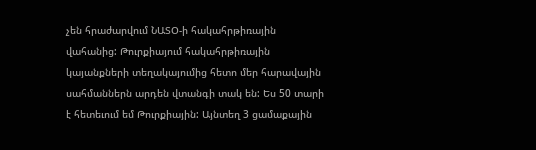չեն հրաժարվում ՆԱՏՕ-ի հակահրթիռային վահանից: Թուրքիայում հակահրթիռային կայանքների տեղակայումից հետո մեր հարավային սահմաններն արդեն վտանգի տակ են: Ես 50 տարի է հետեւում եմ Թուրքիային: Այնտեղ 3 ցամաքային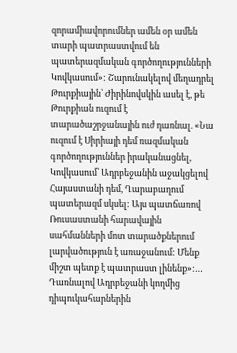զորամիավորումներ ամեն օր ամեն տարի պատրաստվում են պատերազմական գործողությունների Կովկասում»: Շարունակելով մեղադրել Թուրքիային՝ Ժիրինովսկին ասել է, թե Թուրքիան ուզում է տարածաշրջանային ուժ դառնալ. «Նա ուզում է Սիրիայի դեմ ռազմական գործողություններ իրականացնել, Կովկասում՝ Ադրբեջանին աջակցելով Հայաստանի դեմ, Ղարաբաղում պատերազմ սկսել: Այս պատճառով Ռուսաստանի հարավային սահմանների մոտ տարածքներում լարվածություն է առաջանում: Մենք միշտ պետք է պատրաստ լինենք»:…
Դառնալով Ադրբեջանի կողմից դիպուկահարներին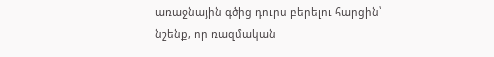առաջնային գծից դուրս բերելու հարցին՝ նշենք, որ ռազմական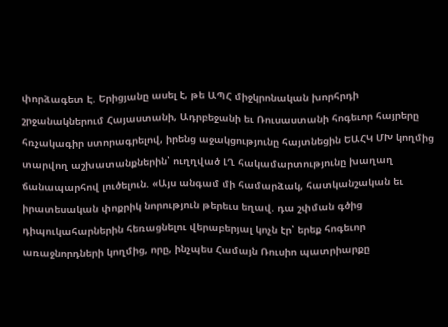փորձագետ Է. Երիցյանը ասել է, թե ԱՊՀ միջկրոնական խորհրդի շրջանակներում Հայաստանի, Ադրբեջանի եւ Ռուսաստանի հոգեւոր հայրերը հռչակագիր ստորագրելով, իրենց աջակցությունը հայտնեցին ԵԱՀԿ ՄԽ կողմից տարվող աշխատանքներին՝ ուղղված ԼՂ հակամարտությունը խաղաղ ճանապարհով լուծելուն. «Այս անգամ մի համարձակ, հատկանշական եւ իրատեսական փոքրիկ նորություն թերեւս եղավ. դա շփման գծից դիպուկահարներին հեռացնելու վերաբերյալ կոչն էր՝ երեք հոգեւոր առաջնորդների կողմից, որը, ինչպես Համայն Ռուսիո պատրիարքը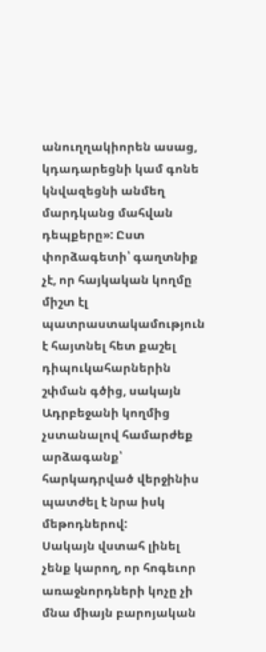անուղղակիորեն ասաց, կդադարեցնի կամ գոնե կնվազեցնի անմեղ մարդկանց մահվան դեպքերը»: Ըստ փորձագետի՝ գաղտնիք չէ, որ հայկական կողմը միշտ էլ պատրաստակամություն է հայտնել հետ քաշել դիպուկահարներին շփման գծից, սակայն Ադրբեջանի կողմից չստանալով համարժեք արձագանք՝ հարկադրված վերջինիս պատժել է նրա իսկ մեթոդներով:
Սակայն վստահ լինել չենք կարող, որ հոգեւոր առաջնորդների կոչը չի մնա միայն բարոյական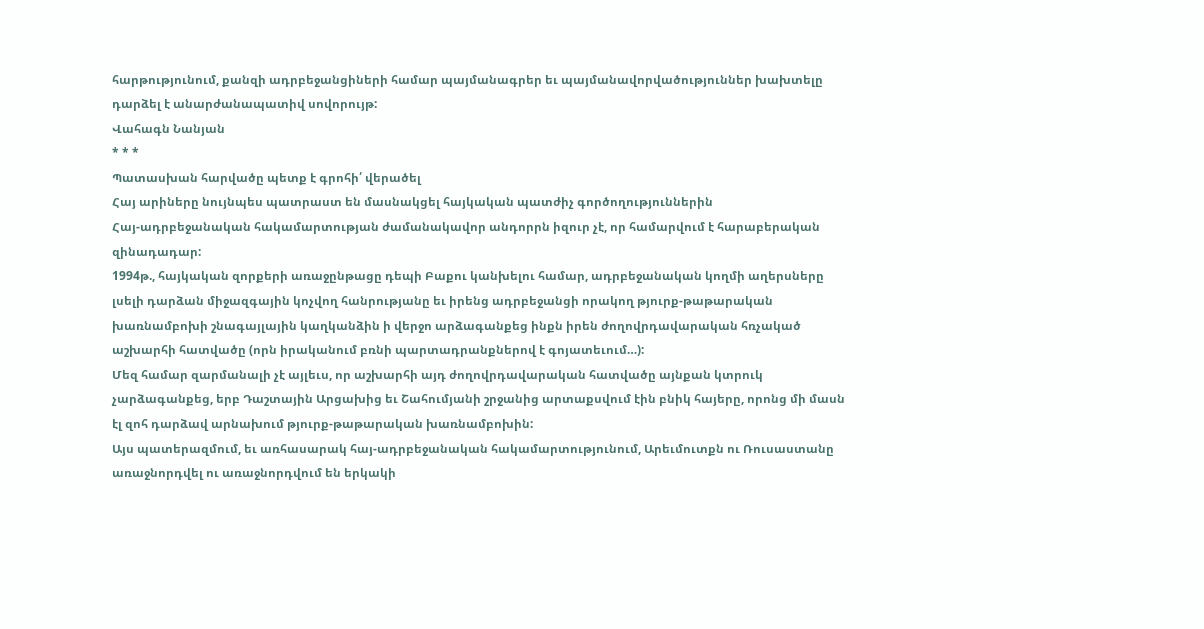հարթությունում, քանզի ադրբեջանցիների համար պայմանագրեր եւ պայմանավորվածություններ խախտելը դարձել է անարժանապատիվ սովորույթ:
Վահագն Նանյան
* * *
Պատասխան հարվածը պետք է գրոհի՛ վերածել
Հայ արիները նույնպես պատրաստ են մասնակցել հայկական պատժիչ գործողություններին
Հայ-ադրբեջանական հակամարտության ժամանակավոր անդորրն իզուր չէ, որ համարվում է հարաբերական զինադադար:
1994թ., հայկական զորքերի առաջընթացը դեպի Բաքու կանխելու համար, ադրբեջանական կողմի աղերսները լսելի դարձան միջազգային կոչվող հանրությանը եւ իրենց ադրբեջանցի որակող թյուրք-թաթարական խառնամբոխի շնագայլային կաղկանձին ի վերջո արձագանքեց ինքն իրեն ժողովրդավարական հռչակած աշխարհի հատվածը (որն իրականում բռնի պարտադրանքներով է գոյատեւում…):
Մեզ համար զարմանալի չէ այլեւս, որ աշխարհի այդ ժողովրդավարական հատվածը այնքան կտրուկ չարձագանքեց, երբ Դաշտային Արցախից եւ Շահումյանի շրջանից արտաքսվում էին բնիկ հայերը, որոնց մի մասն էլ զոհ դարձավ արնախում թյուրք-թաթարական խառնամբոխին:
Այս պատերազմում, եւ առհասարակ հայ-ադրբեջանական հակամարտությունում, Արեւմուտքն ու Ռուսաստանը առաջնորդվել ու առաջնորդվում են երկակի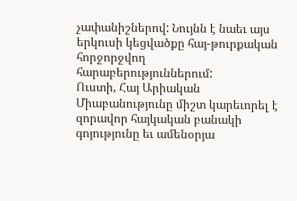չափանիշներով: Նույնն է նաեւ այս երկուսի կեցվածքը հայ-թուրքական հորջորջվող հարաբերություններում:
Ուստի, Հայ Արիական Միաբանությունը միշտ կարեւորել է զորավոր հայկական բանակի գոյությունը եւ ամենօրյա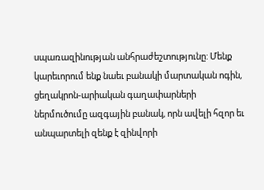սպառազինության անհրաժեշտությունը: Մենք կարեւորում ենք նաեւ բանակի մարտական ոգին, ցեղակրոն-արիական գաղափարների ներմուծումը ազգային բանակ, որն ավելի հզոր եւ անպարտելի զենք է զինվորի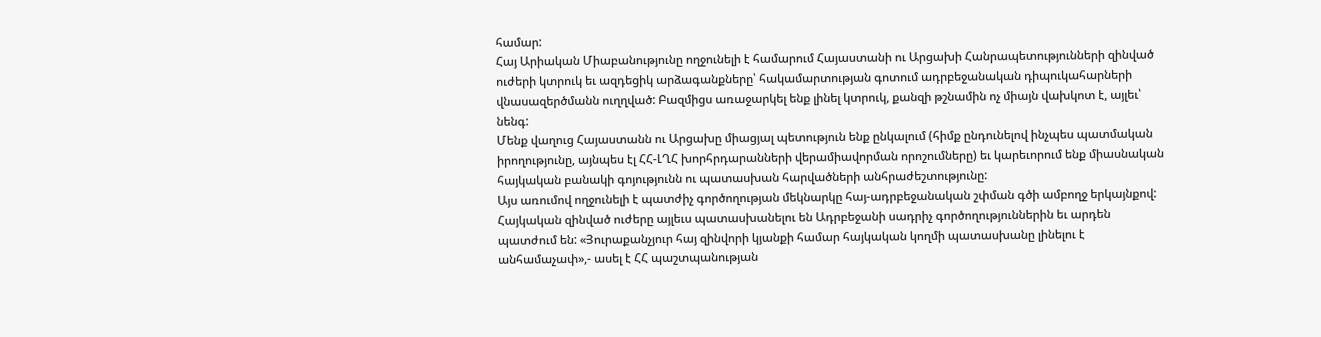համար:
Հայ Արիական Միաբանությունը ողջունելի է համարում Հայաստանի ու Արցախի Հանրապետությունների զինված ուժերի կտրուկ եւ ազդեցիկ արձագանքները՝ հակամարտության գոտում ադրբեջանական դիպուկահարների վնասազերծմանն ուղղված: Բազմիցս առաջարկել ենք լինել կտրուկ, քանզի թշնամին ոչ միայն վախկոտ է, այլեւ՝ նենգ:
Մենք վաղուց Հայաստանն ու Արցախը միացյալ պետություն ենք ընկալում (հիմք ընդունելով ինչպես պատմական իրողությունը, այնպես էլ ՀՀ-ԼՂՀ խորհրդարանների վերամիավորման որոշումները) եւ կարեւորում ենք միասնական հայկական բանակի գոյությունն ու պատասխան հարվածների անհրաժեշտությունը:
Այս առումով ողջունելի է պատժիչ գործողության մեկնարկը հայ-ադրբեջանական շփման գծի ամբողջ երկայնքով: Հայկական զինված ուժերը այլեւս պատասխանելու են Ադրբեջանի սադրիչ գործողություններին եւ արդեն պատժում են: «Յուրաքանչյուր հայ զինվորի կյանքի համար հայկական կողմի պատասխանը լինելու է անհամաչափ»,- ասել է ՀՀ պաշտպանության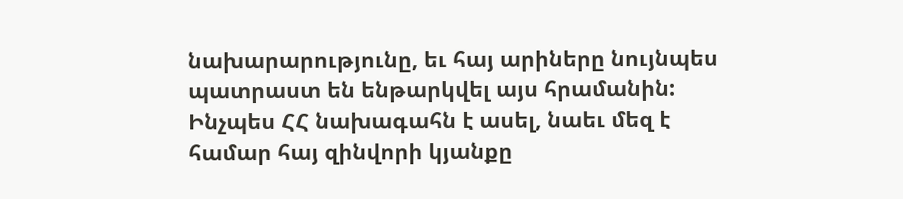նախարարությունը, եւ հայ արիները նույնպես պատրաստ են ենթարկվել այս հրամանին: Ինչպես ՀՀ նախագահն է ասել, նաեւ մեզ է համար հայ զինվորի կյանքը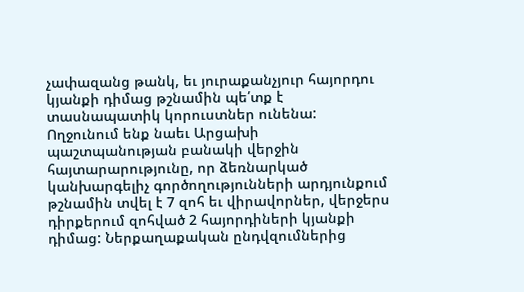չափազանց թանկ, եւ յուրաքանչյուր հայորդու կյանքի դիմաց թշնամին պե՛տք է տասնապատիկ կորուստներ ունենա:
Ողջունում ենք նաեւ Արցախի պաշտպանության բանակի վերջին հայտարարությունը, որ ձեռնարկած կանխարգելիչ գործողությունների արդյունքում թշնամին տվել է 7 զոհ եւ վիրավորներ, վերջերս դիրքերում զոհված 2 հայորդիների կյանքի դիմաց: Ներքաղաքական ընդվզումներից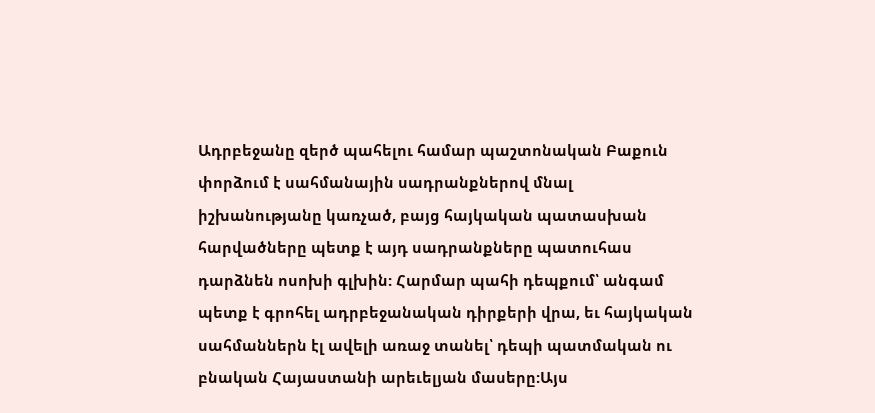Ադրբեջանը զերծ պահելու համար պաշտոնական Բաքուն փորձում է սահմանային սադրանքներով մնալ իշխանությանը կառչած, բայց հայկական պատասխան հարվածները պետք է այդ սադրանքները պատուհաս դարձնեն ոսոխի գլխին: Հարմար պահի դեպքում՝ անգամ պետք է գրոհել ադրբեջանական դիրքերի վրա, եւ հայկական սահմաններն էլ ավելի առաջ տանել՝ դեպի պատմական ու բնական Հայաստանի արեւելյան մասերը:Այս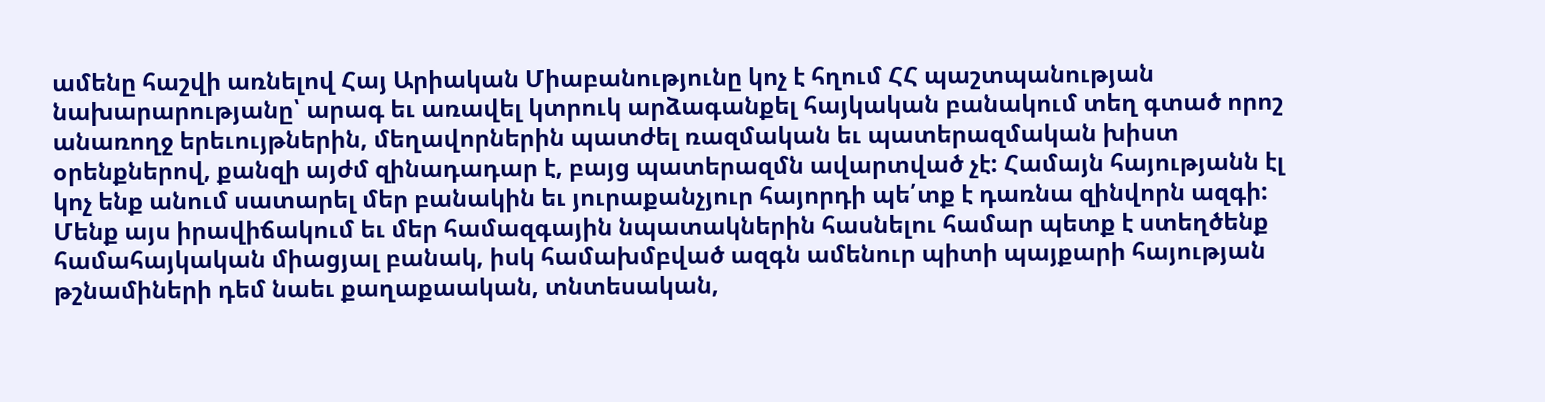ամենը հաշվի առնելով Հայ Արիական Միաբանությունը կոչ է հղում ՀՀ պաշտպանության նախարարությանը՝ արագ եւ առավել կտրուկ արձագանքել հայկական բանակում տեղ գտած որոշ անառողջ երեւույթներին, մեղավորներին պատժել ռազմական եւ պատերազմական խիստ օրենքներով, քանզի այժմ զինադադար է, բայց պատերազմն ավարտված չէ: Համայն հայությանն էլ կոչ ենք անում սատարել մեր բանակին եւ յուրաքանչյուր հայորդի պե՛տք է դառնա զինվորն ազգի:
Մենք այս իրավիճակում եւ մեր համազգային նպատակներին հասնելու համար պետք է ստեղծենք համահայկական միացյալ բանակ, իսկ համախմբված ազգն ամենուր պիտի պայքարի հայության թշնամիների դեմ նաեւ քաղաքաական, տնտեսական,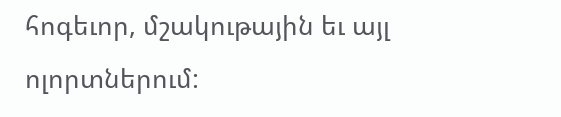հոգեւոր, մշակութային եւ այլ ոլորտներում: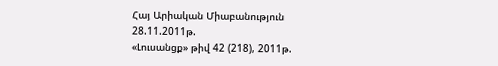Հայ Արիական Միաբանություն
28.11.2011թ.
«Լուսանցք» թիվ 42 (218), 2011թ.